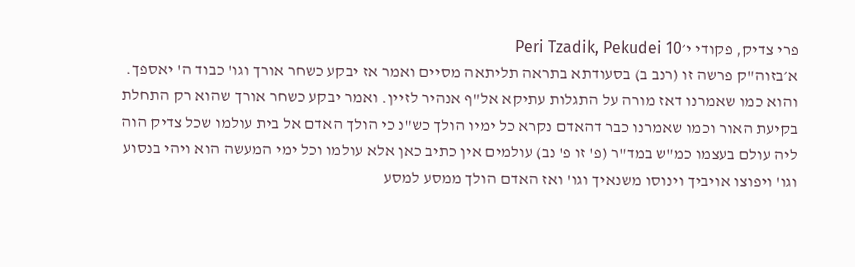פרי צדיק, פקודי י׳Peri Tzadik, Pekudei 10
א׳בזוה"ק פרשה זו (רנב ב) בסעודתא בתראה תליתאה מסיים ואמר אז יבקע כשחר אורך וגו' כבוד ה' יאספך. והוא כמו שאמרנו דאז מורה על התגלות עתיקא אל"ף אנהיר לזיין. ואמר יבקע כשחר אורך שהוא רק התחלת בקיעת האור וכמו שאמרנו כבר דהאדם נקרא כל ימיו הולך כש"נ כי הולך האדם אל בית עולמו שכל צדיק הוה ליה עולם בעצמו כמ"ש במד"ר (פ' זו פ' נב) עולמים אין כתיב כאן אלא עולמו וכל ימי המעשה הוא ויהי בנסוע וגו' ויפוצו אויביך וינוסו משנאיך וגו' ואז האדם הולך ממסע למסע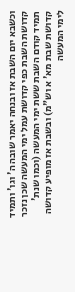וכשבא יום השבת אז ובנחה יאמר שובה ה' וגו' ותמיד קדושת השבת כפי קדושת עמל ימי המעשה שכן נזכר תמיד קודם השבת ששת ימי המעשה (וכמו שנת' קדושת שבת מא' א וש"מ) ובשבת אז מופיע קדושה לימי המעשה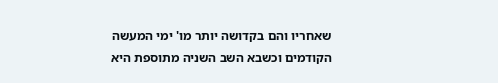שאחריו והם בקדושה יותר מו' ימי המעשה הקודמים וכשבא השב השניה מתוספת היא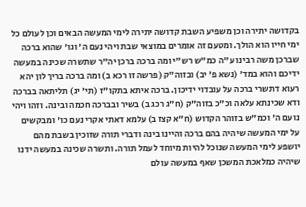בקדושה יתירה וכן משפיע השבת קדושה יתירה לימי המעשה הבאים וכן לעולם כל ימי חייו הוא הולך. ומטעם זה אומרים במוצאי שבת ויהי נעם ה' וגו' שהוא ברכה שברכן משה רבינו ע"ה כמ"ש רש"י ומה ברכה ברכן יה"ר שתשרה שכינה במעשה ידיכם והוא במד' (נשא פ' יב) ובזוה"ק (פרשה זו רכא ב) ומה ברכה בריך לון יהא רעוא דתשרי ברכה על עובדוי ידיכון. ברכה איתא בתקו"ז (תי' יג) תליתאה בברכה ודא שכינתא עלאה וכ"כ בזוה"ק (ח"ג רכג ב) בשיר ובברכה חכמה ובינה. וזהו ויהי נועם ה' וכמ"ש בזוהר הקדוש (ח"א קצז ב) עלמא דאתי אקרי נעם כו' ומבקשים על ימי המעשה שיהיה בהם ברכה והיינו בינה ודברי תורה שזוכין בשבת מהם יושפע לימי המעשה שנוכל להיות מיוחד לעמל תורה. ותשרה שכינה במעשה ידנו שיהיה כמלאכת המשכן שאף במעשה עולם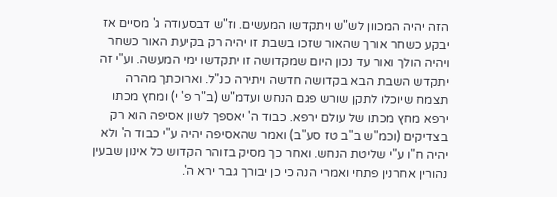הזה יהיה המכוון לש"ש ויתקדשו המעשים. וז"ש דבסעודה ג' מסיים אז יבקע כשחר אורך שהאור שזכו בשבת זו יהיה רק בקיעת האור כשחר ויהיה הולך ואור עד נכון היום שמקדושה זו יתקדשו ימי המעשה. וע"י זה יתקדש השבת הבא בקדושה חדשה ויתירה כנ"ל. וארוכתך מהרה תצמח שיוכלו לתקן שורש פגם הנחש ועדמ"ש (ב"ר פ' י) ומחץ מכתו ירפא מחץ מכתו של עולם ירפא. כבוד ה' יאספך לשון אסיפה הוא רק בצדיקים (וכמ"ש ב"ב טז סע"ב) ואמר שהאסיפה יהיה ע"י כבוד ה' ולא יהיה ח"ו ע"י שליטת הנחש. ואחר כך מסיק בזוהר הקדוש כל אינון שבעין נהורין אחרנין פתחי ואמרי הנה כי כן יבורך גבר ירא ה'.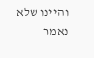והיינו שלא נאמר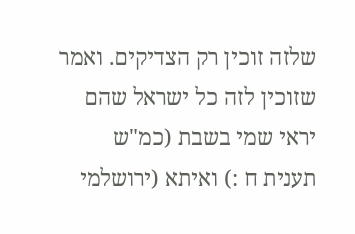שלזה זוכין רק הצדיקים. ואמר שזוכין לזה כל ישראל שהם יראי שמי בשבת (כמ"ש תענית ח :) ואיתא (ירושלמי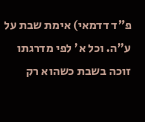פ"ד דדמאי) אימת שבת על ע"ה. וכל א' לפי מדרגתו זוכה בשבת כשהוא רק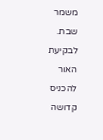משמר שבת. לבקיעת האור להכניס קדושה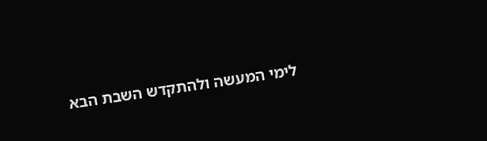לימי המעשה ולהתקדש השבת הבא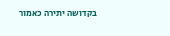בקדושה יתירה כאמור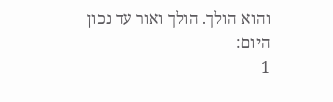והוא הולך. הולך ואור עד נכון היום:
1